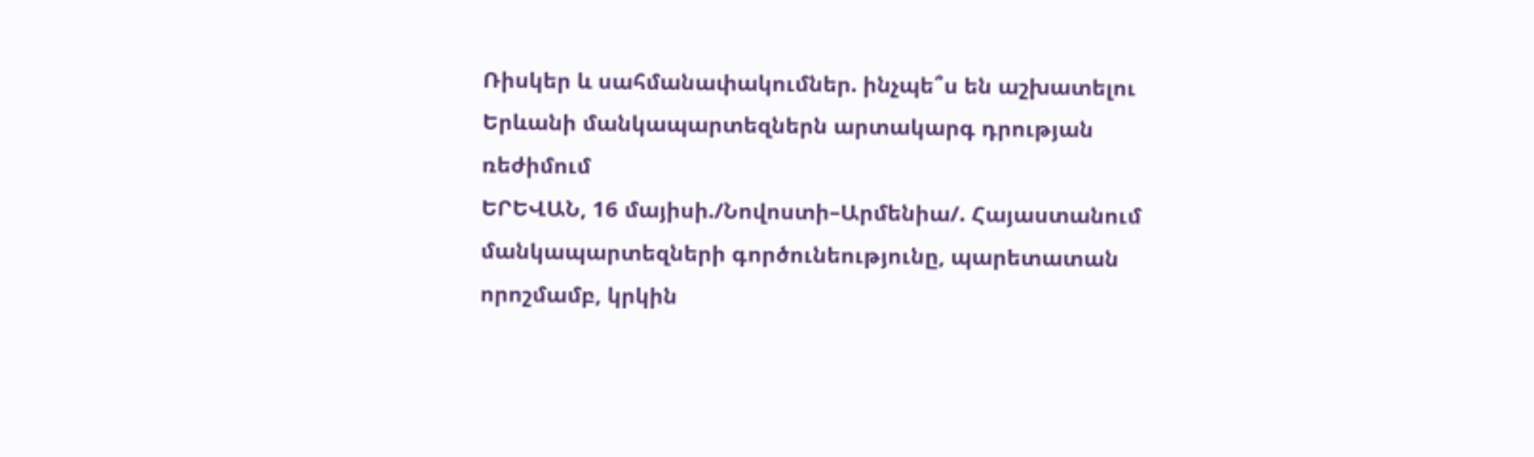Ռիսկեր և սահմանափակումներ. ինչպե՞ս են աշխատելու Երևանի մանկապարտեզներն արտակարգ դրության ռեժիմում
ԵՐԵՎԱՆ, 16 մայիսի./Նովոստի–Արմենիա/. Հայաստանում մանկապարտեզների գործունեությունը, պարետատան որոշմամբ, կրկին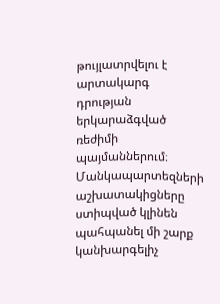թույլատրվելու է արտակարգ դրության երկարաձգված ռեժիմի պայմաններում։
Մանկապարտեզների աշխատակիցները ստիպված կլինեն պահպանել մի շարք կանխարգելիչ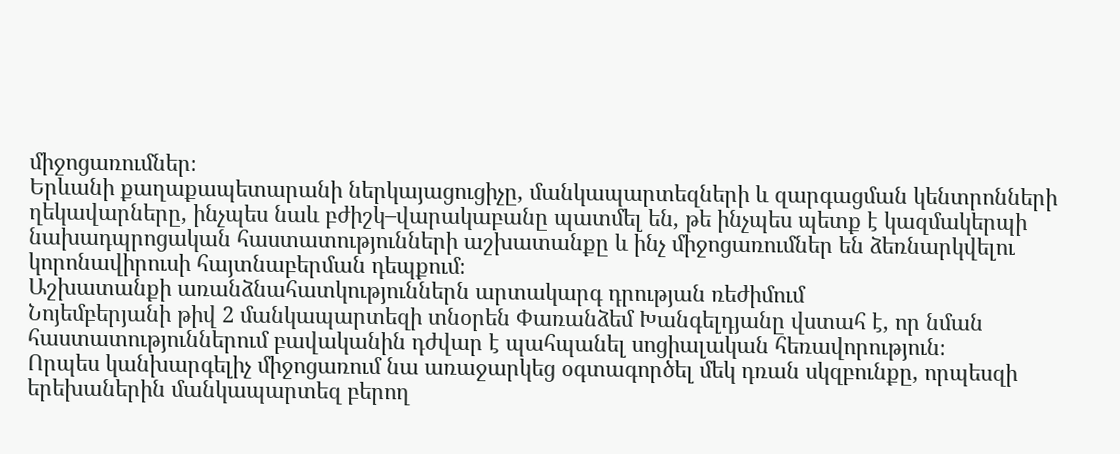միջոցառումներ։
Երևանի քաղաքապետարանի ներկայացուցիչը, մանկապարտեզների և զարգացման կենտրոնների ղեկավարները, ինչպես նաև բժիշկ–վարակաբանը պատմել են, թե ինչպես պետք է կազմակերպի նախադպրոցական հաստատությունների աշխատանքը և ինչ միջոցառումներ են ձեռնարկվելու կորոնավիրուսի հայտնաբերման դեպքում։
Աշխատանքի առանձնահատկություններն արտակարգ դրության ռեժիմում
Նոյեմբերյանի թիվ 2 մանկապարտեզի տնօրեն Փառանձեմ Խանգելդյանը վստահ է, որ նման հաստատություններում բավականին դժվար է պահպանել սոցիալական հեռավորություն։
Որպես կանխարգելիչ միջոցառում նա առաջարկեց օգտագործել մեկ դռան սկզբունքը, որպեսզի երեխաներին մանկապարտեզ բերող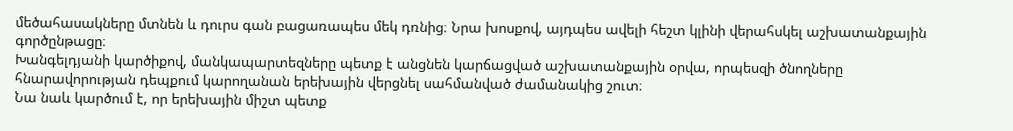մեծահասակները մտնեն և դուրս գան բացառապես մեկ դռնից։ Նրա խոսքով, այդպես ավելի հեշտ կլինի վերահսկել աշխատանքային գործընթացը։
Խանգելդյանի կարծիքով, մանկապարտեզները պետք է անցնեն կարճացված աշխատանքային օրվա, որպեսզի ծնողները հնարավորության դեպքում կարողանան երեխային վերցնել սահմանված ժամանակից շուտ։
Նա նաև կարծում է, որ երեխային միշտ պետք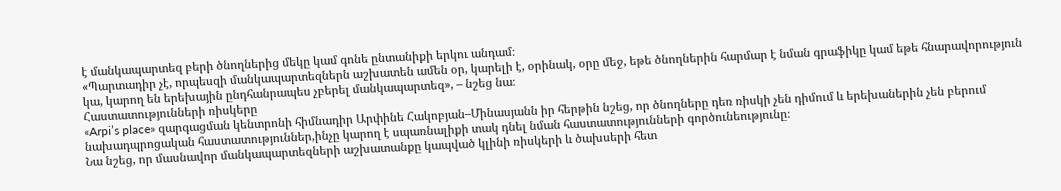է մանկապարտեզ բերի ծնողներից մեկը կամ գոնե ընտանիքի երկու անդամ։
«Պարտադիր չէ, որպեսզի մանկապարտեզներն աշխատեն ամեն օր, կարելի է, օրինակ, օրը մեջ, եթե ծնողներին հարմար է նման գրաֆիկը կամ եթե հնարավորություն կա, կարող են երեխային ընդհանրապես չբերել մանկապարտեզ», – նշեց նա։
Հաստատությունների ռիսկերը
«Arpi’s place» զարգացման կենտրոնի հիմնադիր Արփինե Հակոբյան–Մինասյանն իր հերթին նշեց, որ ծնողները դեռ ռիսկի չեն դիմում և երեխաներին չեն բերում նախադպրոցական հաստատություններ,ինչը կարող է սպառնալիքի տակ դնել նման հաստատությունների գործունեությունը։
Նա նշեց, որ մասնավոր մանկապարտեզների աշխատանքը կապված կլինի ռիսկերի և ծախսերի հետ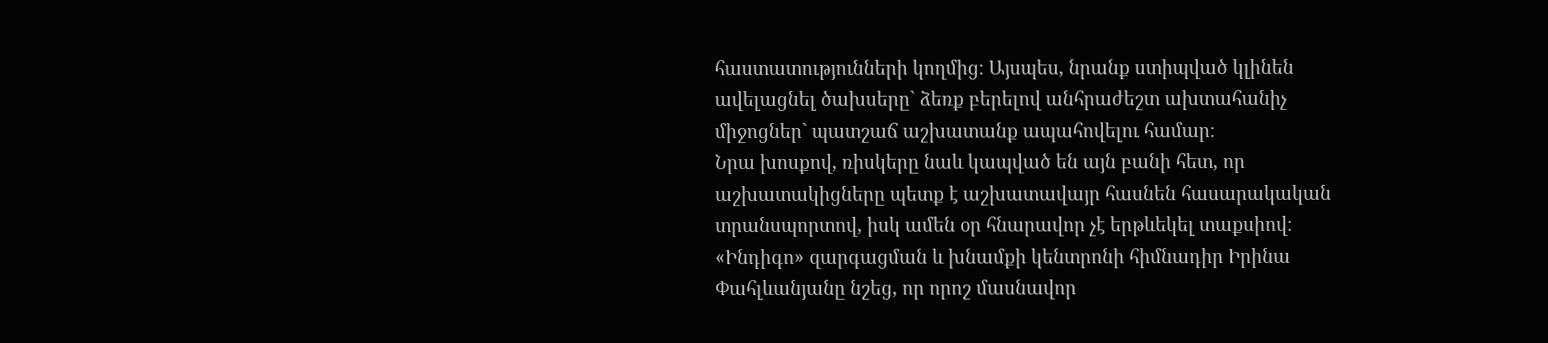հաստատությունների կողմից։ Այսպես, նրանք ստիպված կլինեն ավելացնել ծախսերը` ձեռք բերելով անհրաժեշտ ախտահանիչ միջոցներ` պատշաճ աշխատանք ապահովելու համար։
Նրա խոսքով, ռիսկերը նաև կապված են այն բանի հետ, որ աշխատակիցները պետք է աշխատավայր հասնեն հասարակական տրանսպորտով, իսկ ամեն օր հնարավոր չէ երթևեկել տաքսիով։
«Ինդիգո» զարգացման և խնամքի կենտրոնի հիմնադիր Իրինա Փահլևանյանը նշեց, որ որոշ մասնավոր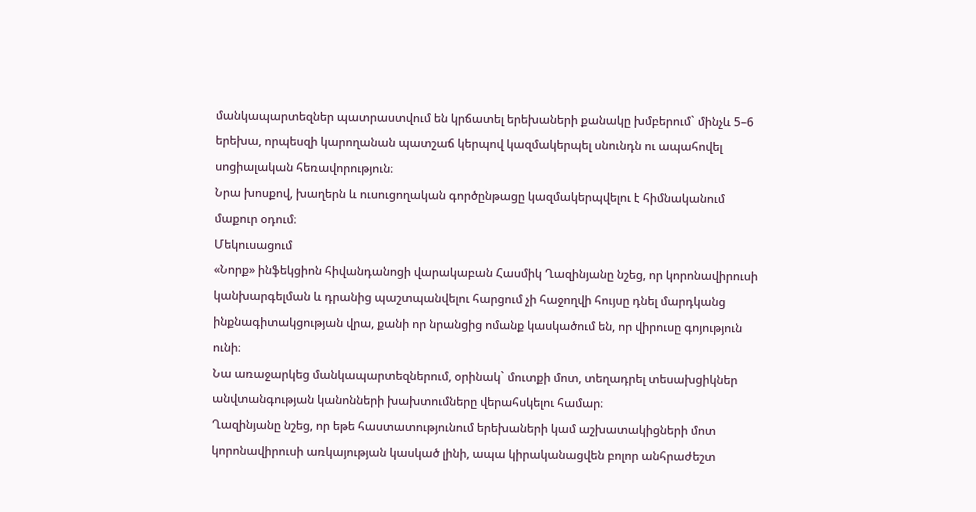մանկապարտեզներ պատրաստվում են կրճատել երեխաների քանակը խմբերում` մինչև 5–6 երեխա, որպեսզի կարողանան պատշաճ կերպով կազմակերպել սնունդն ու ապահովել սոցիալական հեռավորություն։
Նրա խոսքով, խաղերն և ուսուցողական գործընթացը կազմակերպվելու է հիմնականում մաքուր օդում։
Մեկուսացում
«Նորք» ինֆեկցիոն հիվանդանոցի վարակաբան Հասմիկ Ղազինյանը նշեց, որ կորոնավիրուսի կանխարգելման և դրանից պաշտպանվելու հարցում չի հաջողվի հույսը դնել մարդկանց ինքնագիտակցության վրա, քանի որ նրանցից ոմանք կասկածում են, որ վիրուսը գոյություն ունի։
Նա առաջարկեց մանկապարտեզներում, օրինակ` մուտքի մոտ, տեղադրել տեսախցիկներ անվտանգության կանոնների խախտումները վերահսկելու համար։
Ղազինյանը նշեց, որ եթե հաստատությունում երեխաների կամ աշխատակիցների մոտ կորոնավիրուսի առկայության կասկած լինի, ապա կիրականացվեն բոլոր անհրաժեշտ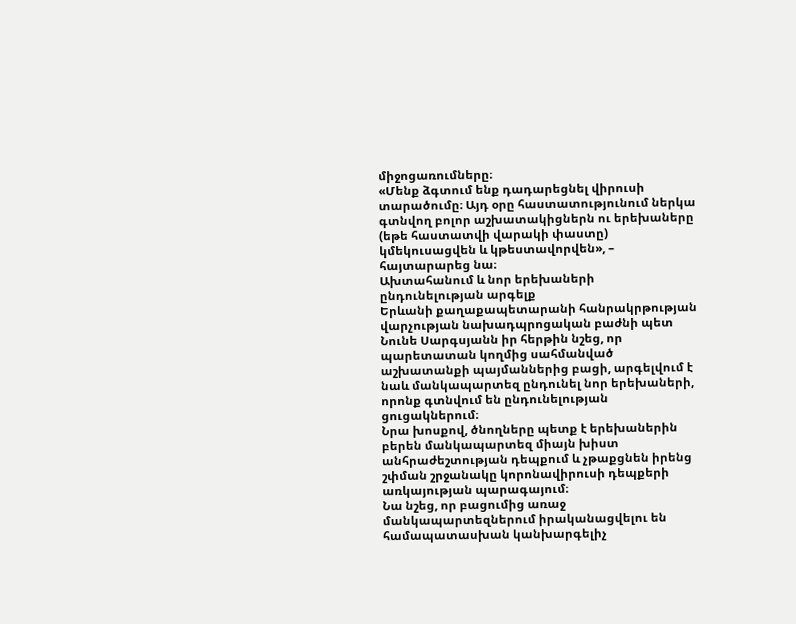միջոցառումները։
«Մենք ձգտում ենք դադարեցնել վիրուսի տարածումը։ Այդ օրը հաստատությունում ներկա գտնվող բոլոր աշխատակիցներն ու երեխաները (եթե հաստատվի վարակի փաստը) կմեկուսացվեն և կթեստավորվեն», – հայտարարեց նա։
Ախտահանում և նոր երեխաների ընդունելության արգելք
Երևանի քաղաքապետարանի հանրակրթության վարչության նախադպրոցական բաժնի պետ Նունե Սարգսյանն իր հերթին նշեց, որ պարետատան կողմից սահմանված աշխատանքի պայմաններից բացի, արգելվում է նաև մանկապարտեզ ընդունել նոր երեխաների, որոնք գտնվում են ընդունելության ցուցակներում։
Նրա խոսքով, ծնողները պետք է երեխաներին բերեն մանկապարտեզ միայն խիստ անհրաժեշտության դեպքում և չթաքցնեն իրենց շփման շրջանակը կորոնավիրուսի դեպքերի առկայության պարագայում։
Նա նշեց, որ բացումից առաջ մանկապարտեզներում իրականացվելու են համապատասխան կանխարգելիչ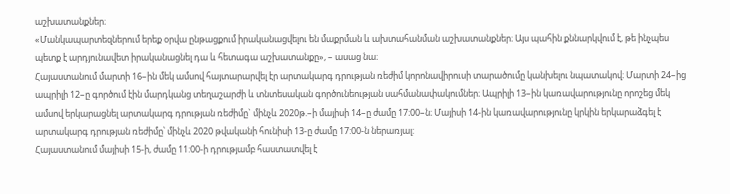աշխատանքներ։
«Մանկապարտեզներում երեք օրվա ընթացքում իրականացվելու են մաքրման և ախտահանման աշխատանքներ։ Այս պահին քննարկվում է, թե ինչպես պետք է արդյունավետ իրականացնել դա և հետագա աշխատանքը», – ասաց նա։
Հայաստանում մարտի 16–ին մեկ ամսով հայտարարվել էր արտակարգ դրության ռեժիմ կորոնավիրուսի տարածումը կանխելու նպատակով։ Մարտի 24–ից ապրիլի 12–ը գործում էին մարդկանց տեղաշարժի և տնտեսական գործունեության սահմանափակումներ։ Ապրիլի 13–ին կառավարությունը որոշեց մեկ ամսով երկարացնել արտակարգ դրության ռեժիմը` մինչև 2020թ.–ի մայիսի 14–ը ժամը 17։00–ն։ Մայիսի 14-ին կառավարությունը կրկին երկարաձգել է արտակարգ դրության ռեժիմը՝ մինչև 2020 թվականի հունիսի 13-ը ժամը 17:00-ն ներառյալ:
Հայաստանում մայիսի 15-ի, ժամը 11:00-ի դրությամբ հաստատվել է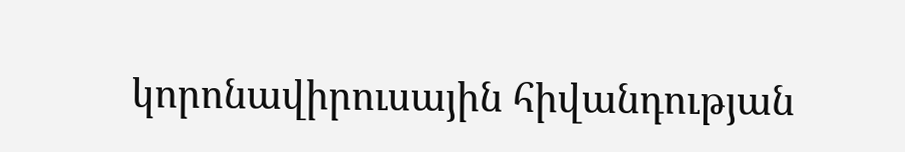կորոնավիրուսային հիվանդության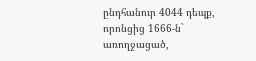ընդհանուր 4044 դեպք, որոնցից 1666-ն` առողջացած,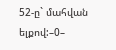52-ը` մահվան ելքով:–0–